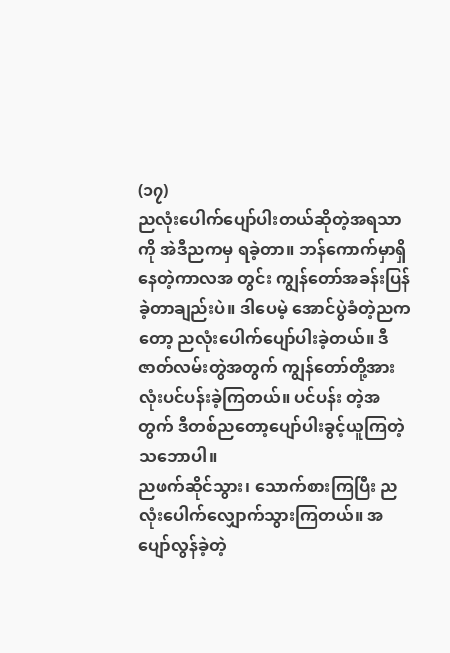(၁၇)
ညလုံးပေါက်ပျော်ပါးတယ်ဆိုတဲ့အရသာကို အဲဒီညကမှ ရခဲ့တာ။ ဘန်ကောက်မှာရှိနေတဲ့ကာလအ တွင်း ကျွန်တော်အခန်းပြန်ခဲ့တာချည်းပဲ။ ဒါပေမဲ့ အောင်ပွဲခံတဲ့ညကတော့ ညလုံးပေါက်ပျော်ပါးခဲ့တယ်။ ဒီဇာတ်လမ်းတွဲအတွက် ကျွန်တော်တို့အားလုံးပင်ပန်းခဲ့ကြတယ်။ ပင်ပန်း တဲ့အတွက် ဒီတစ်ညတော့ပျော်ပါးခွင့်ယူကြတဲ့သဘောပါ။
ညဖက်ဆိုင်သွား၊ သောက်စားကြပြီး ညလုံးပေါက်လျှောက်သွားကြတယ်။ အပျော်လွန်ခဲ့တဲ့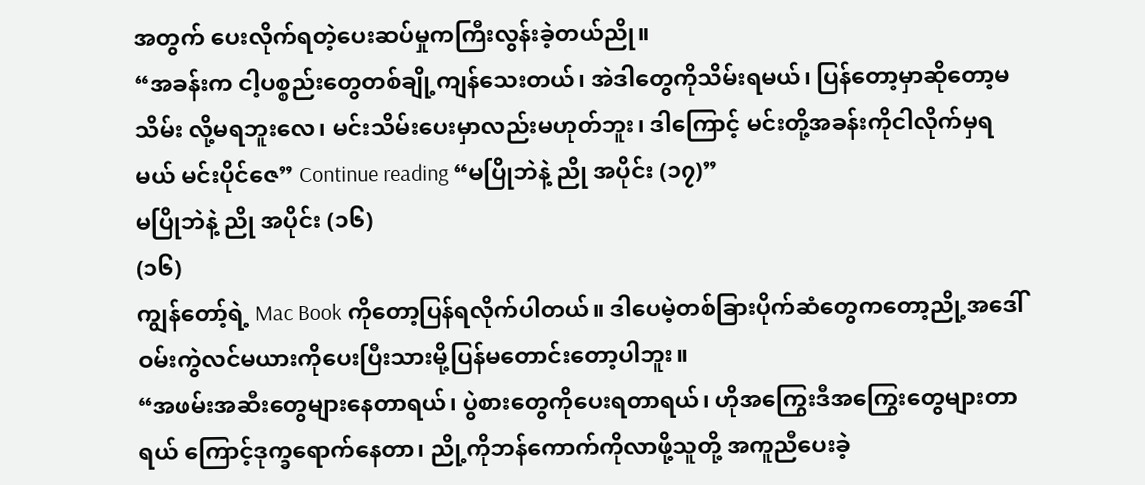အတွက် ပေးလိုက်ရတဲ့ပေးဆပ်မှုကကြီးလွန်းခဲ့တယ်ညို။
“အခန်းက ငါ့ပစ္စည်းတွေတစ်ချို့ကျန်သေးတယ်၊ အဲဒါတွေကိုသိမ်းရမယ်၊ ပြန်တော့မှာဆိုတော့မသိမ်း လို့မရဘူးလေ၊ မင်းသိမ်းပေးမှာလည်းမဟုတ်ဘူး၊ ဒါကြောင့် မင်းတို့အခန်းကိုငါလိုက်မှရမယ် မင်းပိုင်ဇေ” Continue reading “မပြိုဘဲနဲ့ ညို အပိုင်း (၁၇)”
မပြိုဘဲနဲ့ ညို အပိုင်း (၁၆)
(၁၆)
ကျွန်တော့်ရဲ့ Mac Book ကိုတော့ပြန်ရလိုက်ပါတယ်။ ဒါပေမဲ့တစ်ခြားပိုက်ဆံတွေကတော့ညို့အဒေါ် ဝမ်းကွဲလင်မယားကိုပေးပြီးသားမို့ပြန်မတောင်းတော့ပါဘူး။
“အဖမ်းအဆီးတွေများနေတာရယ်၊ ပွဲစားတွေကိုပေးရတာရယ်၊ ဟိုအကြွေးဒီအကြွေးတွေများတာရယ် ကြောင့်ဒုက္ခရောက်နေတာ၊ ညို့ကိုဘန်ကောက်ကိုလာဖို့သူတို့ အကူညီပေးခဲ့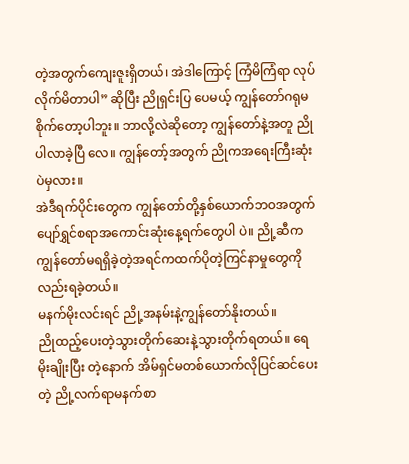တဲ့အတွက်ကျေးဇူးရှိတယ်၊ အဲဒါကြောင့် ကြံမိကြံရာ လုပ်လိုက်မိတာပါ” ဆိုပြီး ညိုရှင်းပြ ပေမယ့် ကျွန်တော်ဂရုမစိုက်တော့ပါဘူး။ ဘာလို့လဲဆိုတော့ ကျွန်တော်နဲ့အတူ ညိုပါလာခဲ့ပြီ လေ။ ကျွန်တော့်အတွက် ညိုကအရေးကြီးဆုံးပဲမှလား။
အဲဒီရက်ပိုင်းတွေက ကျွန်တော်တို့နှစ်ယောက်ဘဝအတွက် ပျော်ရွှင်စရာအကောင်းဆုံးနေ့ရက်တွေပါ ပဲ။ ညို့ဆီက ကျွန်တော်မရရှိခဲ့တဲ့အရင်ကထက်ပိုတဲ့ကြင်နာမှုတွေကိုလည်းရခဲ့တယ်။
မနက်မိုးလင်းရင် ညို့အနမ်းနဲ့ကျွန်တော်နိုးတယ်။
ညိုထည့်ပေးတဲ့သွားတိုက်ဆေးနဲ့သွားတိုက်ရတယ်။ ရေမိုးချိုးပြီး တဲ့နောက် အိမ်ရှင်မတစ်ယောက်လိုပြင်ဆင်ပေးတဲ့ ညို့လက်ရာမနက်စာ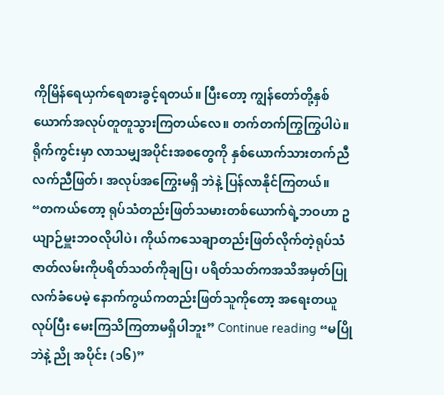ကိုမြိန်ရေယှက်ရေစားခွင့်ရတယ်။ ပြီးတော့ ကျွန်တော်တို့နှစ်ယောက်အလုပ်တူတူသွားကြတယ်လေ။ တက်တက်ကြွကြွပါပဲ။ ရိုက်ကွင်းမှာ လာသမျှအပိုင်းအစတွေကို နှစ်ယောက်သားတက်ညီလက်ညီဖြတ်၊ အလုပ်အကြွေးမရှိ ဘဲနဲ့ ပြန်လာနိုင်ကြတယ်။
“တကယ်တော့ ရုပ်သံတည်းဖြတ်သမားတစ်ယောက်ရဲ့ဘဝဟာ ဥယျာဉ်မှူးဘဝလိုပါပဲ၊ ကိုယ်ကသေချာတည်းဖြတ်လိုက်တဲ့ရုပ်သံဇာတ်လမ်းကိုပရိတ်သတ်ကိုချပြ၊ ပရိတ်သတ်ကအသိအမှတ်ပြုလက်ခံပေမဲ့ နောက်ကွယ်ကတည်းဖြတ်သူကိုတော့ အရေးတယူလုပ်ပြီး မေးကြသိကြတာမရှိပါဘူး” Continue reading “မပြိုဘဲနဲ့ ညို အပိုင်း (၁၆)”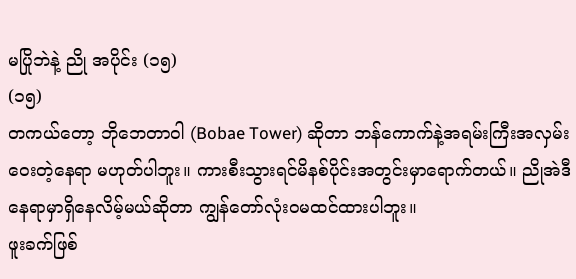မပြိုဘဲနဲ့ ညို အပိုင်း (၁၅)
(၁၅)
တကယ်တော့ ဘိုဘေတာဝါ (Bobae Tower) ဆိုတာ ဘန်ကောက်နဲ့အရမ်းကြီးအလှမ်းဝေးတဲ့နေရာ မဟုတ်ပါဘူး။ ကားစီးသွားရင်မိနစ်ပိုင်းအတွင်းမှာရောက်တယ်။ ညိုအဲဒီနေရာမှာရှိနေလိမ့်မယ်ဆိုတာ ကျွန်တော်လုံးဝမထင်ထားပါဘူး။
ဖူးခက်ဖြစ်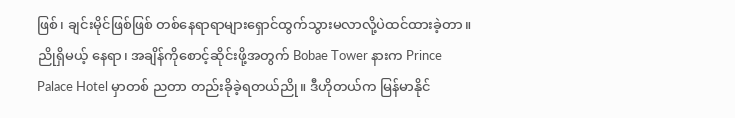ဖြစ်၊ ချင်းမိုင်ဖြစ်ဖြစ် တစ်နေရာရာများရှောင်ထွက်သွားမလာလို့ပဲထင်ထားခဲ့တာ။ ညိုရှိမယ့် နေရာ၊ အချိန်ကိုစောင့်ဆိုင်းဖို့အတွက် Bobae Tower နားက Prince Palace Hotel မှာတစ် ညတာ တည်းခိုခဲ့ရတယ်ညို။ ဒီဟိုတယ်က မြန်မာနိုင်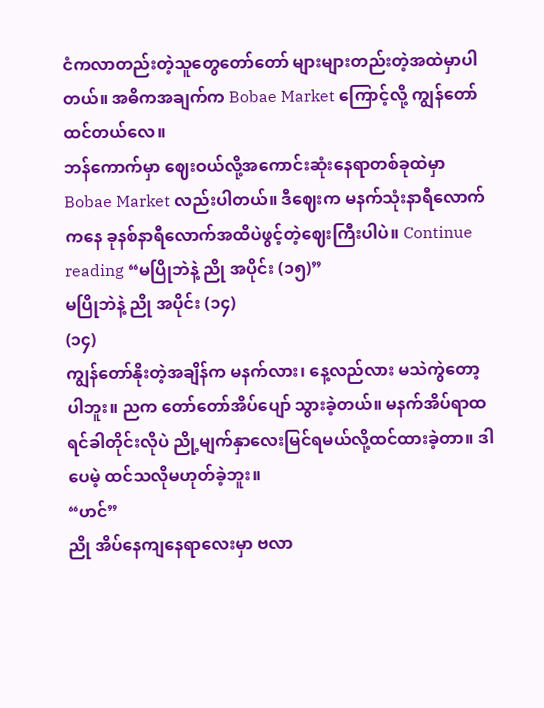ငံကလာတည်းတဲ့သူတွေတော်တော် များများတည်းတဲ့အထဲမှာပါတယ်။ အဓိကအချက်က Bobae Market ကြောင့်လို့ ကျွန်တော် ထင်တယ်လေ။
ဘန်ကောက်မှာ ဈေးဝယ်လို့အကောင်းဆုံးနေရာတစ်ခုထဲမှာ Bobae Market လည်းပါတယ်။ ဒီဈေးက မနက်သုံးနာရီလောက်ကနေ ခုနစ်နာရီလောက်အထိပဲဖွင့်တဲ့ဈေးကြီးပါပဲ။ Continue reading “မပြိုဘဲနဲ့ ညို အပိုင်း (၁၅)”
မပြိုဘဲနဲ့ ညို အပိုင်း (၁၄)
(၁၄)
ကျွန်တော်နိုးတဲ့အချိန်က မနက်လား၊ နေ့လည်လား မသဲကွဲတော့ပါဘူး။ ညက တော်တော်အိပ်ပျော် သွားခဲ့တယ်။ မနက်အိပ်ရာထရင်ခါတိုင်းလိုပဲ ညို့မျက်နှာလေးမြင်ရမယ်လို့ထင်ထားခဲ့တာ။ ဒါပေမဲ့ ထင်သလိုမဟုတ်ခဲ့ဘူး။
“ဟင်”
ညို အိပ်နေကျနေရာလေးမှာ ဗလာ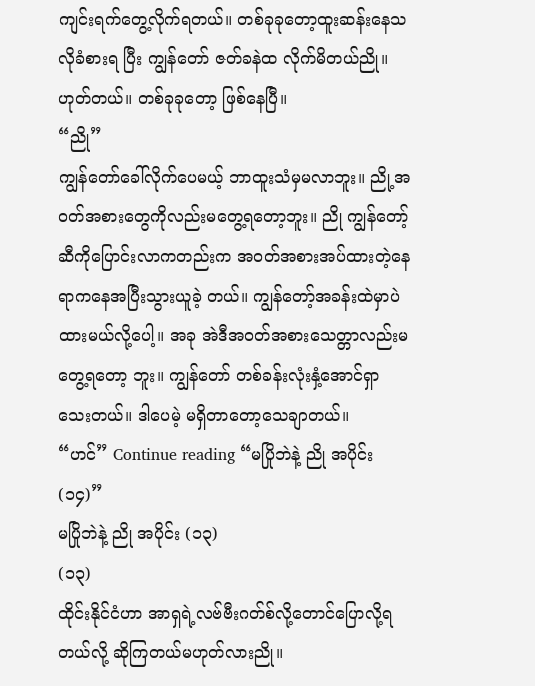ကျင်းရက်တွေ့လိုက်ရတယ်။ တစ်ခုခုတော့ထူးဆန်းနေသလိုခံစားရ ပြီး ကျွန်တော် ဇတ်ခနဲထ လိုက်မိတယ်ညို။ ဟုတ်တယ်။ တစ်ခုခုတော့ ဖြစ်နေပြီ။
“ညို”
ကျွန်တော်ခေါ်လိုက်ပေမယ့် ဘာထူးသံမှမလာဘူး။ ညို့အဝတ်အစားတွေကိုလည်းမတွေ့ရတော့ဘူး။ ညို ကျွန်တော့်ဆီကိုပြောင်းလာကတည်းက အဝတ်အစားအပ်ထားတဲ့နေရာကနေအပြီးသွားယူခဲ့ တယ်။ ကျွန်တော့်အခန်းထဲမှာပဲ ထားမယ်လို့ပေါ့။ အခု အဲဒီအဝတ်အစားသေတ္တာလည်းမတွေ့ရတော့ ဘူး။ ကျွန်တော် တစ်ခန်းလုံးနှံ့အောင်ရှာသေးတယ်။ ဒါပေမဲ့ မရှိတာတော့သေချာတယ်။
“ဟင်” Continue reading “မပြိုဘဲနဲ့ ညို အပိုင်း (၁၄)”
မပြိုဘဲနဲ့ ညို အပိုင်း (၁၃)
(၁၃)
ထိုင်းနိုင်ငံဟာ အာရှရဲ့လဗ်ဗီးဂတ်စ်လို့တောင်ပြောလို့ရတယ်လို့ ဆိုကြတယ်မဟုတ်လားညို။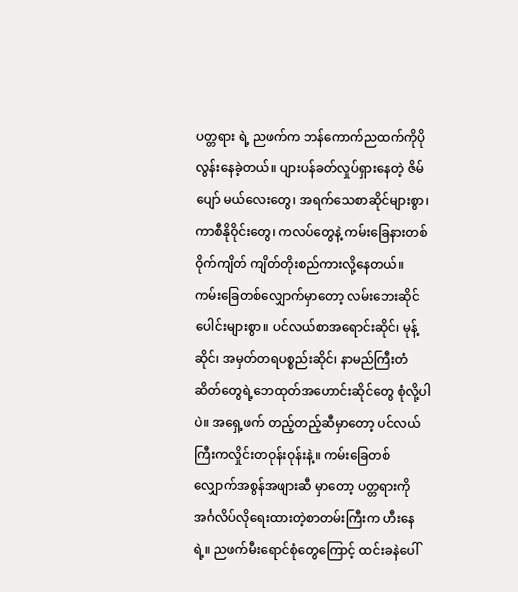ပတ္တရား ရဲ့ ညဖက်က ဘန်ကောက်ညထက်ကိုပိုလွန်းနေခဲ့တယ်။ ပျားပန်ခတ်လှုပ်ရှားနေတဲ့ ဇိမ်ပျော် မယ်လေးတွေ၊ အရက်သေစာဆိုင်များစွာ၊ ကာစီနိုဝိုင်းတွေ၊ ကလပ်တွေနဲ့ ကမ်းခြေနားတစ်ဝိုက်ကျိတ် ကျိတ်တိုးစည်ကားလို့နေတယ်။
ကမ်းခြေတစ်လျှောက်မှာတော့ လမ်းဘေးဆိုင်ပေါင်းများစွာ။ ပင်လယ်စာအရောင်းဆိုင်၊ မုန့်ဆိုင်၊ အမှတ်တရပစ္စည်းဆိုင်၊ နာမည်ကြီးတံဆိတ်တွေရဲ့ဘေထုတ်အဟောင်းဆိုင်တွေ စုံလို့ပါပဲ။ အရှေ့ဖက် တည့်တည့်ဆီမှာတော့ ပင်လယ်ကြီးကလှိုင်းတဝုန်းဝုန်းနဲ့။ ကမ်းခြေတစ်လျှောက်အစွန်အဖျားဆီ မှာတော့ ပတ္တရားကိုအင်္ဂလိပ်လိုရေးထားတဲ့စာတမ်းကြီးက ဟီးနေရဲ့။ ညဖက်မီးရောင်စုံတွေကြောင့် ထင်းခနဲပေါ်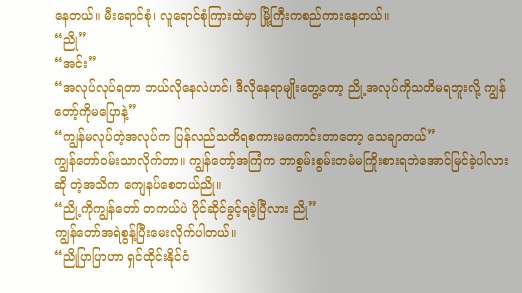နေတယ်။ မီးရောင်စုံ၊ လူရောင်စုံကြားထဲမှာ မြို့ကြီးကစည်ကားနေတယ်။
“ညို”
“အင်း”
“အလုပ်လုပ်ရတာ ဘယ်လိုနေလဲဟင်၊ ဒီလိုနေရာမျိုးတွေ့တော့ ညို့အလုပ်ကိုသတိမရဘူးလို့ ကျွန်တော့်ကိုမပြောနဲ့”
“ကျွန်မလုပ်တဲ့အလုပ်က ပြန်လည်သတိရစကားမကောင်းတာတော့ သေချာတယ်”
ကျွန်တော်ဝမ်းသာလိုက်တာ။ ကျွန်တော့်အကြံက ဘာစွမ်းစွမ်းတမံမကြိုးစားရဘဲအောင်မြင်ခဲ့ပါလားဆို တဲ့အသိက ကျေနပ်စေတယ်ညို။
“ညို့ကိုကျွန်တော် တကယ်ပဲ ပိုင်ဆိုင်ခွင့်ရခဲ့ပြီလား ညို”
ကျွန်တော်အရဲစွန့်ပြီးမေးလိုက်ပါတယ်။
“ညိုပြာပြာဟာ ရှင်ထိုင်းနိုင်ငံ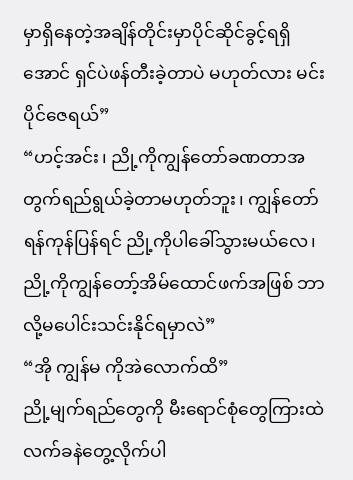မှာရှိနေတဲ့အချိန်တိုင်းမှာပိုင်ဆိုင်ခွင့်ရရှိအောင် ရှင်ပဲဖန်တီးခဲ့တာပဲ မဟုတ်လား မင်းပိုင်ဇေရယ်”
“ဟင့်အင်း၊ ညို့ကိုကျွန်တော်ခဏတာအတွက်ရည်ရွယ်ခဲ့တာမဟုတ်ဘူး၊ ကျွန်တော်ရန်ကုန်ပြန်ရင် ညို့ကိုပါခေါ်သွားမယ်လေ၊ ညို့ကိုကျွန်တော့်အိမ်ထောင်ဖက်အဖြစ် ဘာလို့မပေါင်းသင်းနိုင်ရမှာလဲ”
“အို ကျွန်မ ကိုအဲလောက်ထိ”
ညို့မျက်ရည်တွေကို မီးရောင်စုံတွေကြားထဲ လက်ခနဲတွေ့လိုက်ပါ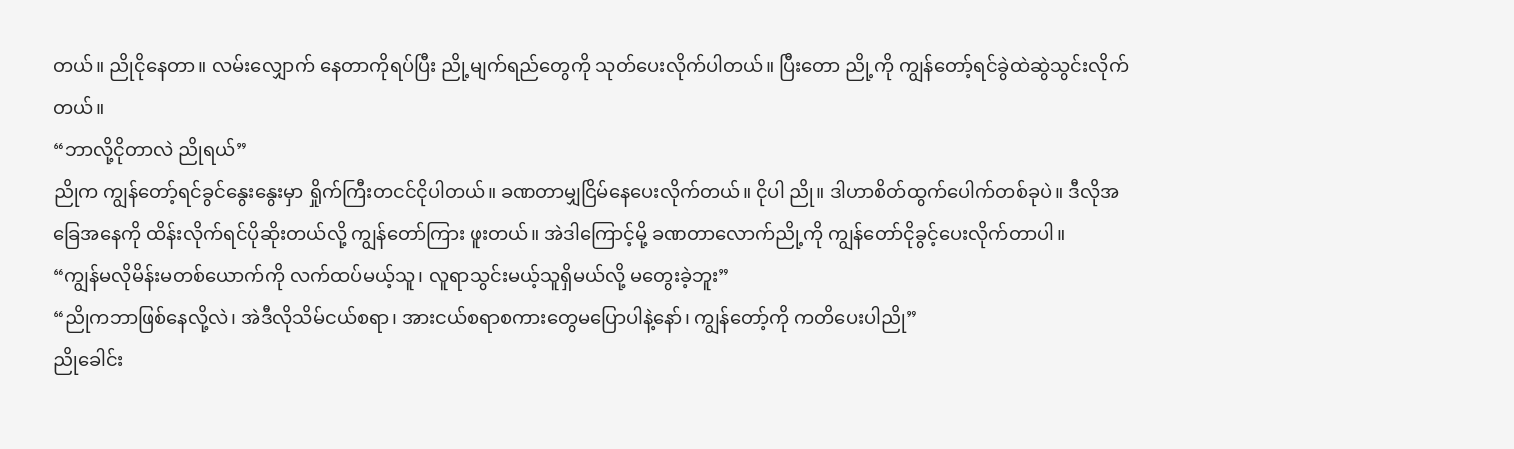တယ်။ ညိုငိုနေတာ။ လမ်းလျှောက် နေတာကိုရပ်ပြီး ညို့မျက်ရည်တွေကို သုတ်ပေးလိုက်ပါတယ်။ ပြီးတော ညို့ကို ကျွန်တော့်ရင်ခွဲထဲဆွဲသွင်းလိုက်တယ်။
“ဘာလို့ငိုတာလဲ ညိုရယ်”
ညိုက ကျွန်တော့်ရင်ခွင်နွေးနွေးမှာ ရှိုက်ကြီးတငင်ငိုပါတယ်။ ခဏတာမျှငြိမ်နေပေးလိုက်တယ်။ ငိုပါ ညို။ ဒါဟာစိတ်ထွက်ပေါက်တစ်ခုပဲ။ ဒီလိုအခြေအနေကို ထိန်းလိုက်ရင်ပိုဆိုးတယ်လို့ ကျွန်တော်ကြား ဖူးတယ်။ အဲဒါကြောင့်မို့ ခဏတာလောက်ညို့ကို ကျွန်တော်ငိုခွင့်ပေးလိုက်တာပါ။
“ကျွန်မလိုမိန်းမတစ်ယောက်ကို လက်ထပ်မယ့်သူ၊ လူရာသွင်းမယ့်သူရှိမယ်လို့ မတွေးခဲ့ဘူး”
“ညိုကဘာဖြစ်နေလို့လဲ၊ အဲဒီလိုသိမ်ငယ်စရာ၊ အားငယ်စရာစကားတွေမပြောပါနဲ့နော်၊ ကျွန်တော့်ကို ကတိပေးပါညို”
ညိုခေါင်း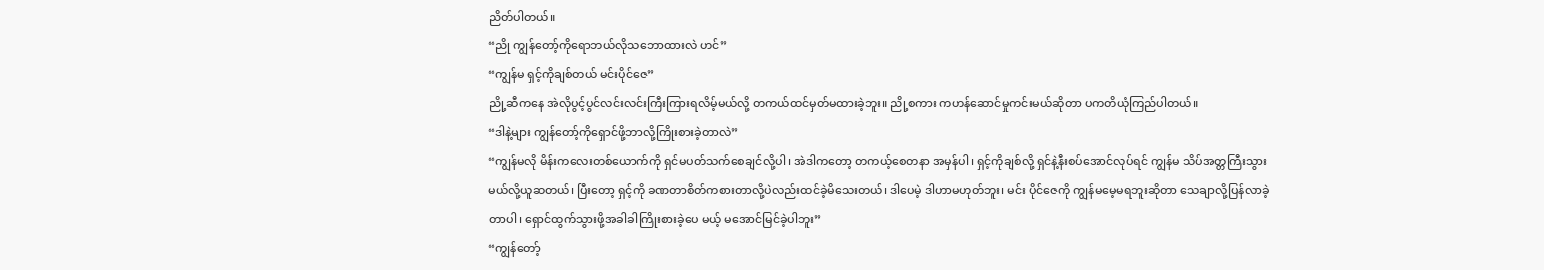ညိတ်ပါတယ်။
“ညို ကျွန်တော့်ကိုရောဘယ်လိုသဘောထားလဲ ဟင်”
“ကျွန်မ ရှင့်ကိုချစ်တယ် မင်းပိုင်ဇေ”
ညို့ဆီကနေ အဲလိုပွင့်ပွင်လင်းလင်းကြီးကြားရလိမ့်မယ်လို့ တကယ်ထင်မှတ်မထားခဲ့ဘူး။ ညို့စကား ကဟန်ဆောင်မှုကင်းမယ်ဆိုတာ ပကတိယုံကြည်ပါတယ်။
“ဒါနဲ့များ ကျွန်တော့်ကိုရှောင်ဖို့ဘာလို့ကြိုးစားခဲ့တာလဲ”
“ကျွန်မလို မိန်းကလေးတစ်ယောက်ကို ရှင်မပတ်သက်စေချင်လို့ပါ၊ အဲဒါကတော့ တကယ့်စေတနာ အမှန်ပါ၊ ရှင့်ကိုချစ်လို့ ရှင်နဲ့နီးစပ်အောင်လုပ်ရင် ကျွန်မ သိပ်အတ္တကြီးသွားမယ်လို့ယူဆတယ်၊ ပြီးတော့ ရှင့်ကို ခဏတာစိတ်ကစားတာလို့ပဲလည်းထင်ခဲ့မိသေးတယ်၊ ဒါပေမဲ့ ဒါဟာမဟုတ်ဘူး၊ မင်း ပိုင်ဇေကို ကျွန်မမေ့မရဘူးဆိုတာ သေချာလို့ပြန်လာခဲ့တာပါ၊ ရှောင်ထွက်သွားဖို့အခါခါကြိုးစားခဲ့ပေ မယ့် မအောင်မြင်ခဲ့ပါဘူး”
“ကျွန်တော့်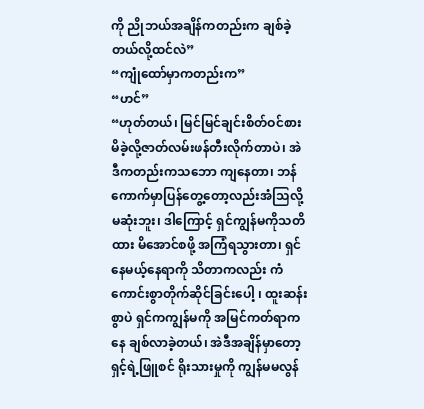ကို ညိုဘယ်အချိန်ကတည်းက ချစ်ခဲ့တယ်လို့ထင်လဲ”
“ကျုံထော်မှာကတည်းက”
“ဟင်”
“ဟုတ်တယ်၊ မြင်မြင်ချင်းစိတ်ဝင်စားမိခဲ့လို့ဇာတ်လမ်းဖန်တီးလိုက်တာပဲ၊ အဲဒီကတည်းကသဘော ကျနေတာ၊ ဘန်ကောက်မှာပြန်တွေ့တော့လည်းအံသြလို့မဆုံးဘူး၊ ဒါကြောင့် ရှင်ကျွန်မကိုသတိထား မိအောင်စဖို့ အကြံရသွားတာ၊ ရှင်နေမယ့်နေရာကို သိတာကလည်း ကံကောင်းစွာတိုက်ဆိုင်ခြင်းပေါ့ ၊ ထူးဆန်းစွာပဲ ရှင်ကကျွန်မကို အမြင်ကတ်ရာကနေ ချစ်လာခဲ့တယ်၊ အဲဒီအချိန်မှာတော့ ရှင့်ရဲ့ဖြူစင် ရိုးသားမှုကို ကျွန်မမလွန်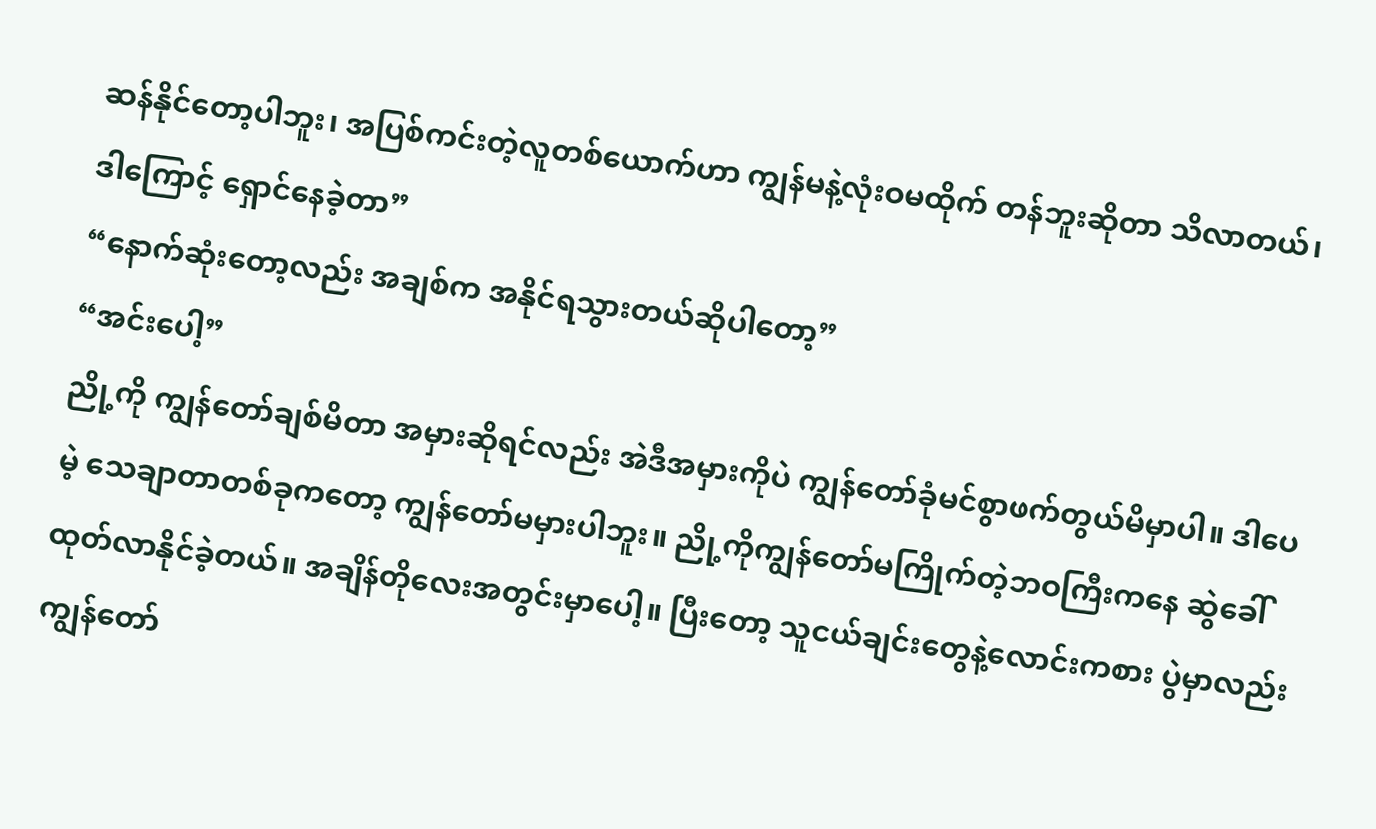ဆန်နိုင်တော့ပါဘူး၊ အပြစ်ကင်းတဲ့လူတစ်ယောက်ဟာ ကျွန်မနဲ့လုံးဝမထိုက် တန်ဘူးဆိုတာ သိလာတယ်၊ ဒါကြောင့် ရှောင်နေခဲ့တာ”
“နောက်ဆုံးတော့လည်း အချစ်က အနိုင်ရသွားတယ်ဆိုပါတော့”
“အင်းပေါ့”
ညို့ကို ကျွန်တော်ချစ်မိတာ အမှားဆိုရင်လည်း အဲဒီအမှားကိုပဲ ကျွန်တော်ခုံမင်စွာဖက်တွယ်မိမှာပါ။ ဒါပေမဲ့ သေချာတာတစ်ခုကတော့ ကျွန်တော်မမှားပါဘူး။ ညို့ကိုကျွန်တော်မကြိုက်တဲ့ဘဝကြီးကနေ ဆွဲခေါ်ထုတ်လာနိုင်ခဲ့တယ်။ အချိန်တိုလေးအတွင်းမှာပေါ့။ ပြီးတော့ သူငယ်ချင်းတွေနဲ့လောင်းကစား ပွဲမှာလည်း ကျွန်တော်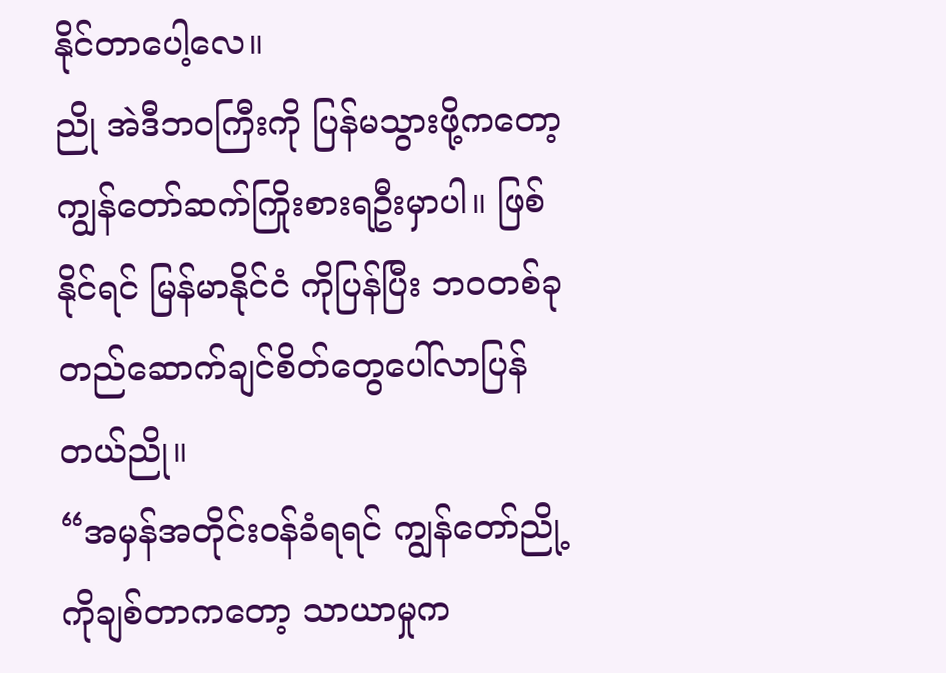နိုင်တာပေါ့လေ။
ညို အဲဒီဘဝကြီးကို ပြန်မသွားဖို့ကတော့ကျွန်တော်ဆက်ကြိုးစားရဦးမှာပါ။ ဖြစ်နိုင်ရင် မြန်မာနိုင်ငံ ကိုပြန်ပြီး ဘဝတစ်ခုတည်ဆောက်ချင်စိတ်တွေပေါ်လာပြန်တယ်ညို။
“အမှန်အတိုင်းဝန်ခံရရင် ကျွန်တော်ညို့ကိုချစ်တာကတော့ သာယာမှုက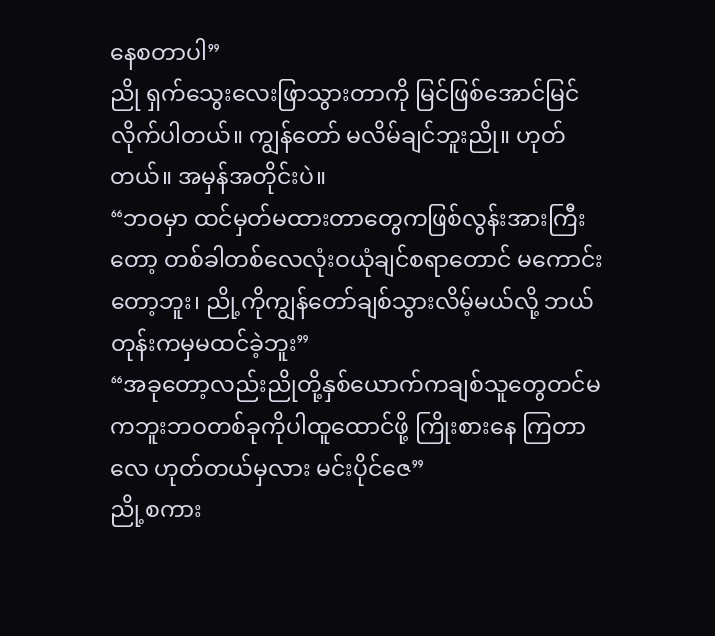နေစတာပါ”
ညို ရှက်သွေးလေးဖြာသွားတာကို မြင်ဖြစ်အောင်မြင်လိုက်ပါတယ်။ ကျွန်တော် မလိမ်ချင်ဘူးညို။ ဟုတ်တယ်။ အမှန်အတိုင်းပဲ။
“ဘဝမှာ ထင်မှတ်မထားတာတွေကဖြစ်လွန်းအားကြီးတော့ တစ်ခါတစ်လေလုံးဝယုံချင်စရာတောင် မကောင်းတော့ဘူး၊ ညို့ကိုကျွန်တော်ချစ်သွားလိမ့်မယ်လို့ ဘယ်တုန်းကမှမထင်ခဲ့ဘူး”
“အခုတော့လည်းညိုတို့နှစ်ယောက်ကချစ်သူတွေတင်မကဘူးဘဝတစ်ခုကိုပါထူထောင်ဖို့ ကြိုးစားနေ ကြတာလေ ဟုတ်တယ်မှလား မင်းပိုင်ဇေ”
ညို့စကား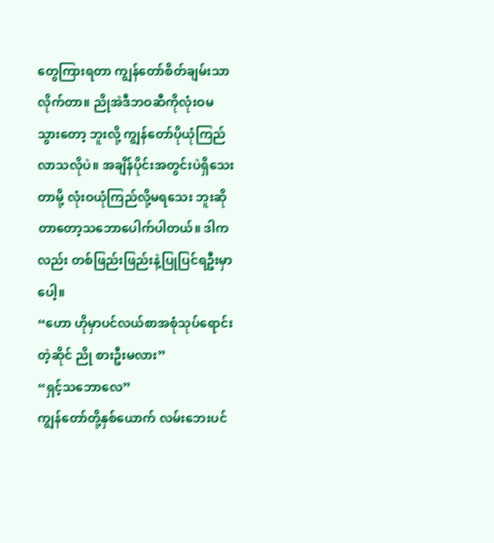တွေကြားရတာ ကျွန်တော်စိတ်ချမ်းသာလိုက်တာ။ ညိုအဲဒီဘဝဆီကိုလုံးဝမသွားတော့ ဘူးလို့ ကျွန်တော်ပိုယုံကြည်လာသလိုပဲ။ အချိန်ပိုင်းအတွင်းပဲရှိသေးတာမို့ လုံးဝယုံကြည်လို့မရသေး ဘူးဆိုတာတော့သဘောပေါက်ပါတယ်။ ဒါကလည်း တစ်ဖြည်းဖြည်းနဲ့ပြုပြင်ရဦးမှာပေါ့။
“ဟော ဟိုမှာပင်လယ်စာအစုံသုပ်ရောင်းတဲ့ဆိုင် ညို စားဦးမလား”
“ရှင့်သဘောလေ”
ကျွန်တော်တို့နှစ်ယောက် လမ်းဘေးပင်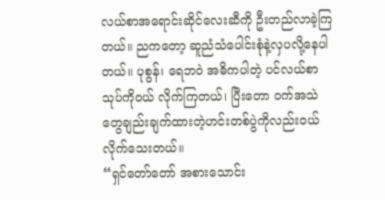လယ်စာအရောင်းဆိုင်လေးဆီကို ဦးတည်လာခဲ့ကြတယ်။ ညကတော့ ဆူညံသံပေါင်းစုံနဲ့လှပလို့နေပါတယ်။ ပုစွန်၊ ရေဘဝဲ အဓိကပါတဲ့ ပင်လယ်စာသုပ်ကိုဝယ် လိုက်ကြတယ်၊ ပြီးတော ဝက်အသဲတွေချည်းချက်ထားတဲ့ဟင်းတစ်ပွဲကိုလည်းဝယ်လိုက်သေးတယ်။
“ရှင်တော်တော် အစားသောင်း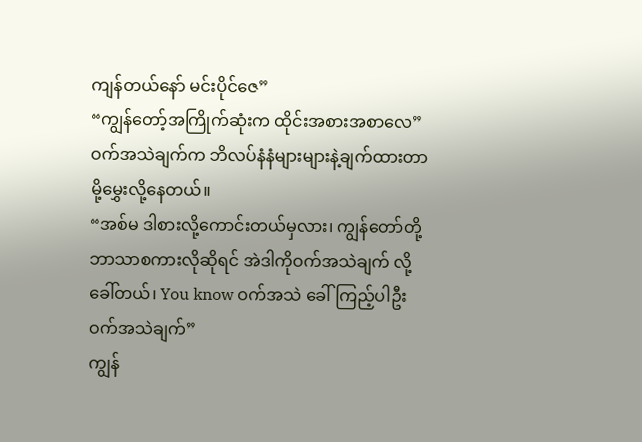ကျန်တယ်နော် မင်းပိုင်ဇေ”
“ကျွန်တော့်အကြိုက်ဆုံးက ထိုင်းအစားအစာလေ”
ဝက်အသဲချက်က ဘိလပ်နံနံများများနဲ့ချက်ထားတာမို့မွှေးလို့နေတယ်။
“အစ်မ ဒါစားလို့ကောင်းတယ်မှလား၊ ကျွန်တော်တို့ဘာသာစကားလိုဆိုရင် အဲဒါကိုဝက်အသဲချက် လို့ခေါ်တယ်၊ You know ဝက်အသဲ ခေါ်ကြည့်ပါဦး ဝက်အသဲချက်”
ကျွန်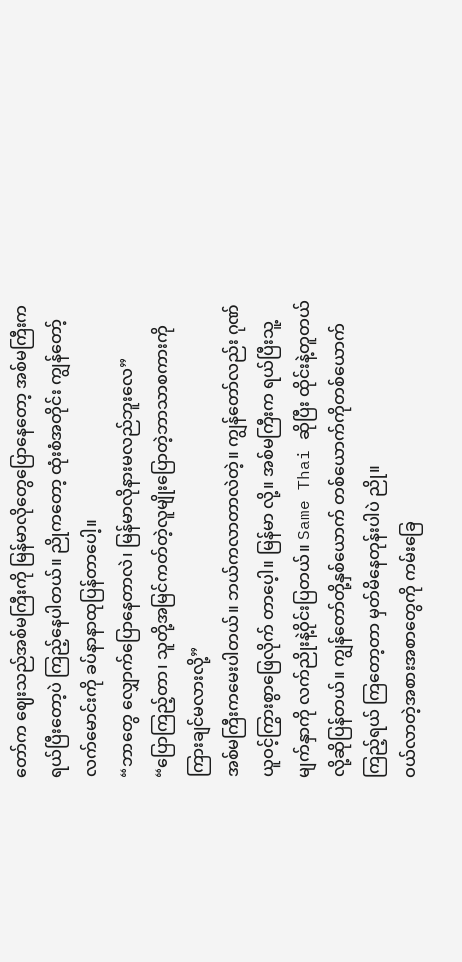တော်က ဈေးသည်အစ်မကြီးကို မြန်မာလိုတွေပြောနေတော့ အစ်မကြီးကရယ်ပြီးတော့ပဲ ကြည့်နေပါတယ်။ ညိုကတော့ ထုံးစံအတိုင်း ကျွန်တော့်လက်မောင်းကို ခပ်နာနာထုပြန်တာပေါ့။
“ဘာတွေ လျှောက်ပြောနေတာလဲ၊ မြန်မာလိုနားမလည်ဘူးလေ”
“ပြောကြည့်တာ၊ သူတို့အမြင်ကတ်တဲ့လူမျိုးပြောတဲ့ဘာသာစကားကို ကြားချင်မလားလို့”
အစ်မကြီးကမေးပါတယ်။ ဘယ်ကလာတာလဲတဲ့။ ကျွန်တော်လည်း ဂုဏ်ယူဝင့်ကြွားစွာဖြေလိုက် တာပေ့ါ။ မြန်မာ လို့။ အစ်မကြီးက ရယ်ပြီးသူ့မျက်နှာကို လက်ညိုးနဲ့ဝိုင်းပြတယ်။ Same Thai ဆိုပြီး ထိုင်းနဲ့တူတယ်လို့ဆိုပြန်တယ်။ ကျွန်တော်တို့နှစ်ယောက် တစ်ယောက်ကိုတစ်ယောက်ကြည့်ရယ် ကြတော့တာ မှတ်မိနေတုန်းပါပဲ ညို။
ဝယ်လာတဲ့အစားအစာတွေကို ကမ်းခြေ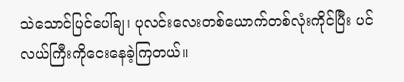သဲသောင်ပြင်ပေါ်ချ၊ ပုလင်းလေးတစ်ယောက်တစ်လုံးကိုင်ပြီး ပင်လယ်ကြီးကိုငေးနေခဲ့ကြတယ်။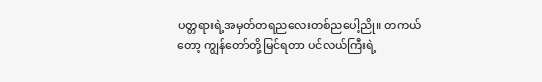ပတ္တရားရဲ့အမှတ်တရညလေးတစ်ညပေါ့ညို။ တကယ်တော့ ကျွန်တော်တို့မြင်ရတာ ပင်လယ်ကြီးရဲ့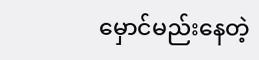မှောင်မည်းနေတဲ့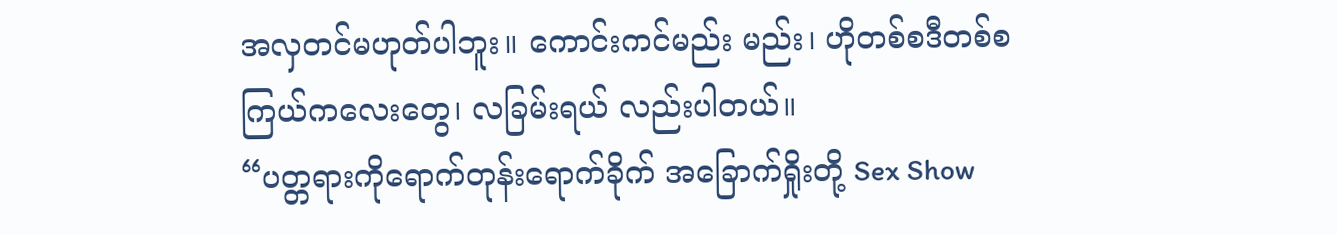အလှတင်မဟုတ်ပါဘူး။ ကောင်းကင်မည်း မည်း၊ ဟိုတစ်စဒီတစ်စကြယ်ကလေးတွေ၊ လခြမ်းရယ် လည်းပါတယ်။
“ပတ္တရားကိုရောက်တုန်းရောက်ခိုက် အခြောက်ရှိုးတို့ Sex Show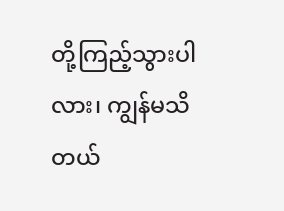တို့ကြည့်သွားပါလား၊ ကျွန်မသိတယ်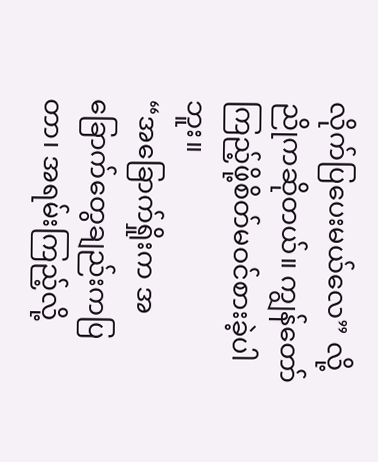လိုက်ပြပေးမယ်လေ” လို့ညိုကဆိုတယ်။ ကျွန်တော် ကြည့်ဖို့စိတ်မဝင်စားခဲ့ပါဘူး။
“အခြောက်ရှိုးက အခြောက်တွေချည်းကပြတာ၊ အရမ်းကြည့်လို့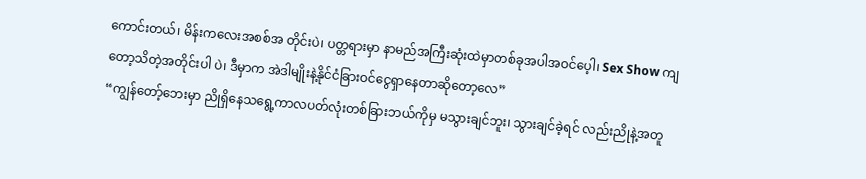ကောင်းတယ်၊ မိန်းကလေးအစစ်အ တိုင်းပဲ၊ ပတ္တရားမှာ နာမည်အကြီးဆုံးထဲမှာတစ်ခုအပါအဝင်ပေ့ါ၊ Sex Show ကျတော့သိတဲ့အတိုင်းပါ ပဲ၊ ဒီမှာက အဲဒါမျိုးနဲ့နိုင်ငံခြားဝင်ငွေရှာနေတာဆိုတော့လေ”
“ကျွန်တော့်ဘေးမှာ ညိုရှိနေသရွေ့ကာလပတ်လုံးတစ်ခြားဘယ်ကိုမှ မသွားချင်ဘူး၊ သွားချင်ခဲ့ရင် လည်းညိုနဲ့အတူ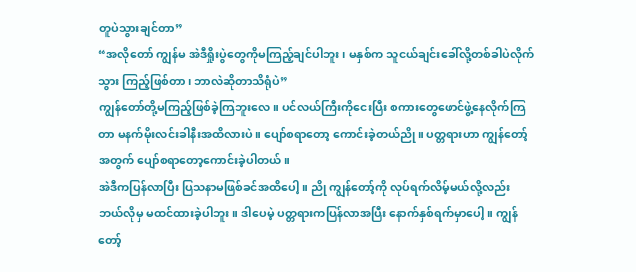တူပဲသွားချင်တာ”
“အလိုတော် ကျွန်မ အဲဒီရှိုးပွဲတွေကိုမကြည့်ချင်ပါဘူး၊ မနှစ်က သူငယ်ချင်းခေါ်လို့တစ်ခါပဲလိုက်သွား ကြည့်ဖြစ်တာ၊ ဘာလဲဆိုတာသိရုံပဲ”
ကျွန်တော်တို့မကြည့်ဖြစ်ခဲ့ကြဘူးလေ။ ပင်လယ်ကြီးကိုငေးပြီး စကားတွေဖောင်ဖွဲ့နေလိုက်ကြတာ မနက်မိုးလင်းခါနီးအထိလားပဲ။ ပျော်စရာတော့ ကောင်းခဲ့တယ်ညို။ ပတ္တရားဟာ ကျွန်တော့် အတွက် ပျော်စရာတော့ကောင်းခဲ့ပါတယ်။
အဲဒီကပြန်လာပြီး ပြသနာမဖြစ်ခင်အထိပေါ့။ ညို ကျွန်တော့်ကို လုပ်ရက်လိမ့်မယ်လို့လည်း ဘယ်လိုမှ မထင်ထားခဲ့ပါဘူး။ ဒါပေမဲ့ ပတ္တရားကပြန်လာအပြီး နောက်နှစ်ရက်မှာပေါ့။ ကျွန်တော့်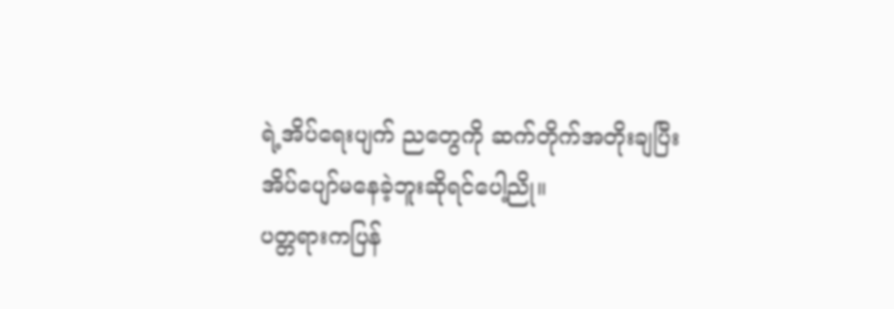ရဲ့အိပ်ရေးပျက် ညတွေကို ဆက်တိုက်အတိုးချပြီးအိပ်ပျော်မနေခဲ့ဘူးဆိုရင်ပေါ့ညို။
ပတ္တရားကပြန်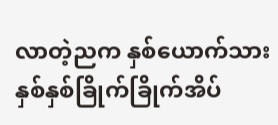လာတဲ့ညက နှစ်ယောက်သားနှစ်နှစ်ခြိုက်ခြိုက်အိပ်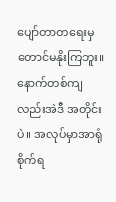ပျော်တာတရေးမှတောင်မနိုးကြဘူး။ နောက်တစ်ကျလည်းအဲဒီ အတိုင်းပဲ။ အလုပ်မှာအာရုံစိုက်ရ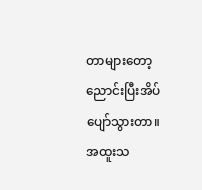တာများတော့ ညောင်းပြီးအိပ်ပျော်သွားတာ။ အထူးသ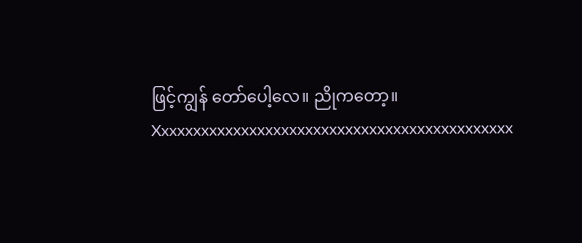ဖြင့်ကျွန် တော်ပေါ့လေ။ ညိုကတော့။
Xxxxxxxxxxxxxxxxxxxxxxxxxxxxxxxxxxxxxxxxxxxxx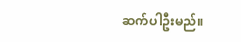ဆက်ပါဦးမည်။